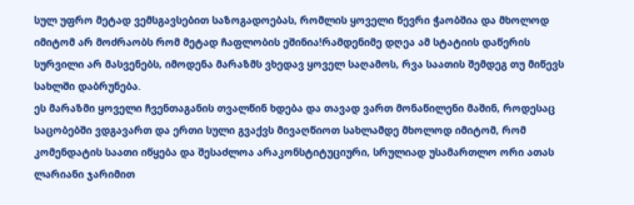სულ უფრო მეტად ვემსგავსებით საზოგადოებას, რომლის ყოველი წევრი ჭაობშია და მხოლოდ იმიტომ არ მოძრაობს რომ მეტად ჩაფლობის ეშინია!რამდენიმე დღეა ამ სტატიის დაწერის სურვილი არ მასვენებს, იმოდენა მარაზმს ვხედავ ყოველ საღამოს, რვა საათის შემდეგ თუ მიწევს სახლში დაბრუნება.
ეს მარაზმი ყოველი ჩვენთაგანის თვალწინ ხდება და თავად ვართ მონაწილენი მაშინ, როდესაც საცობებში ვდგავართ და ერთი სული გვაქვს მივაღწიოთ სახლამდე მხოლოდ იმიტომ, რომ კომენდატის საათი იწყება და შესაძლოა არაკონსტიტუციური, სრულიად უსამართლო ორი ათას ლარიანი ჯარიმით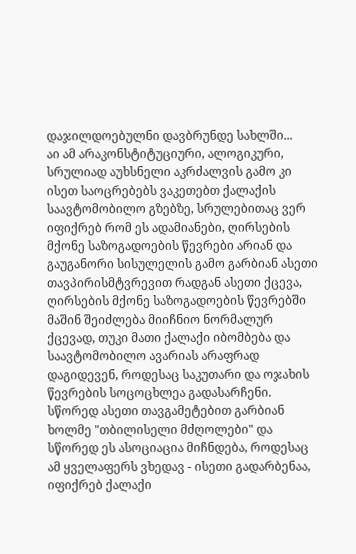დაჯილდოებულნი დავბრუნდე სახლში...
აი ამ არაკონსტიტუციური, ალოგიკური, სრულიად აუხსნელი აკრძალვის გამო კი ისეთ საოცრებებს ვაკეთებთ ქალაქის საავტომობილო გზებზე, სრულებითაც ვერ იფიქრებ რომ ეს ადამიანები, ღირსების მქონე საზოგადოების წევრები არიან და გაუგანორი სისულელის გამო გარბიან ასეთი თავპირისმტვრევით რადგან ასეთი ქცევა, ღირსების მქონე საზოგადოების წევრებში მაშინ შეიძლება მიიჩნიო ნორმალურ ქცევად, თუკი მათი ქალაქი იბომბება და საავტომობილო ავარიას არაფრად დაგიდევენ, როდესაც საკუთარი და ოჯახის წევრების სოცოცხლეა გადასარჩენი. სწორედ ასეთი თავგამეტებით გარბიან ხოლმე "თბილისელი მძღოლები" და სწორედ ეს ასოციაცია მიჩნდება, როდესაც ამ ყველაფერს ვხედავ - ისეთი გადარბენაა, იფიქრებ ქალაქი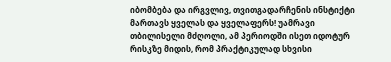იბომბება და ირგვლივ, თვითგადარჩენის ინსტიქტი მართავს ყველას და ყველაფერს! უამრავი თბილისელი მძღოლი, ამ პერიოდში ისეთ იდოტურ რისკზე მიდის, რომ პრაქტიკულად სხვისი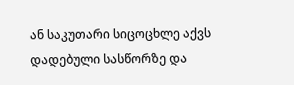ან საკუთარი სიცოცხლე აქვს დადებული სასწორზე და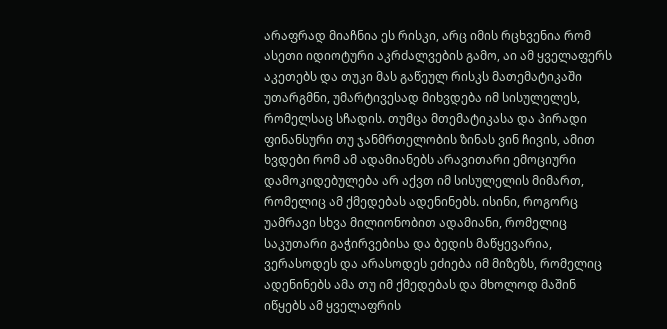არაფრად მიაჩნია ეს რისკი, არც იმის რცხვენია რომ ასეთი იდიოტური აკრძალვების გამო, აი ამ ყველაფერს აკეთებს და თუკი მას გაწეულ რისკს მათემატიკაში უთარგმნი, უმარტივესად მიხვდება იმ სისულელეს, რომელსაც სჩადის. თუმცა მთემატიკასა და პირადი ფინანსური თუ ჯანმრთელობის ზინას ვინ ჩივის, ამით ხვდები რომ ამ ადამიანებს არავითარი ემოციური დამოკიდებულება არ აქვთ იმ სისულელის მიმართ, რომელიც ამ ქმედებას ადენინებს. ისინი, როგორც უამრავი სხვა მილიონობით ადამიანი, რომელიც საკუთარი გაჭირვებისა და ბედის მაწყევარია, ვერასოდეს და არასოდეს ეძიება იმ მიზეზს, რომელიც ადენინებს ამა თუ იმ ქმედებას და მხოლოდ მაშინ იწყებს ამ ყველაფრის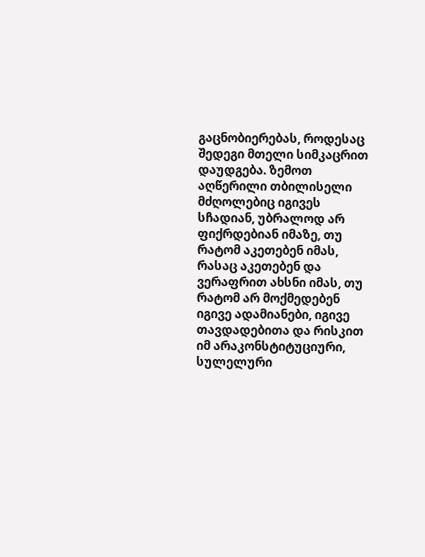გაცნობიერებას, როდესაც შედეგი მთელი სიმკაცრით დაუდგება. ზემოთ აღწერილი თბილისელი მძღოლებიც იგივეს სჩადიან, უბრალოდ არ ფიქრდებიან იმაზე, თუ რატომ აკეთებენ იმას, რასაც აკეთებენ და ვერაფრით ახსნი იმას, თუ რატომ არ მოქმედებენ იგივე ადამიანები, იგივე თავდადებითა და რისკით იმ არაკონსტიტუციური, სულელური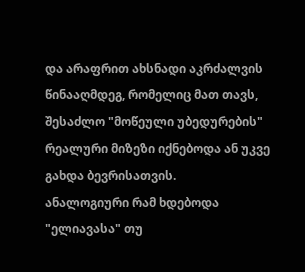და არაფრით ახსნადი აკრძალვის წინააღმდეგ, რომელიც მათ თავს, შესაძლო "მოწეული უბედურების" რეალური მიზეზი იქნებოდა ან უკვე გახდა ბევრისათვის.
ანალოგიური რამ ხდებოდა "ელიავასა" თუ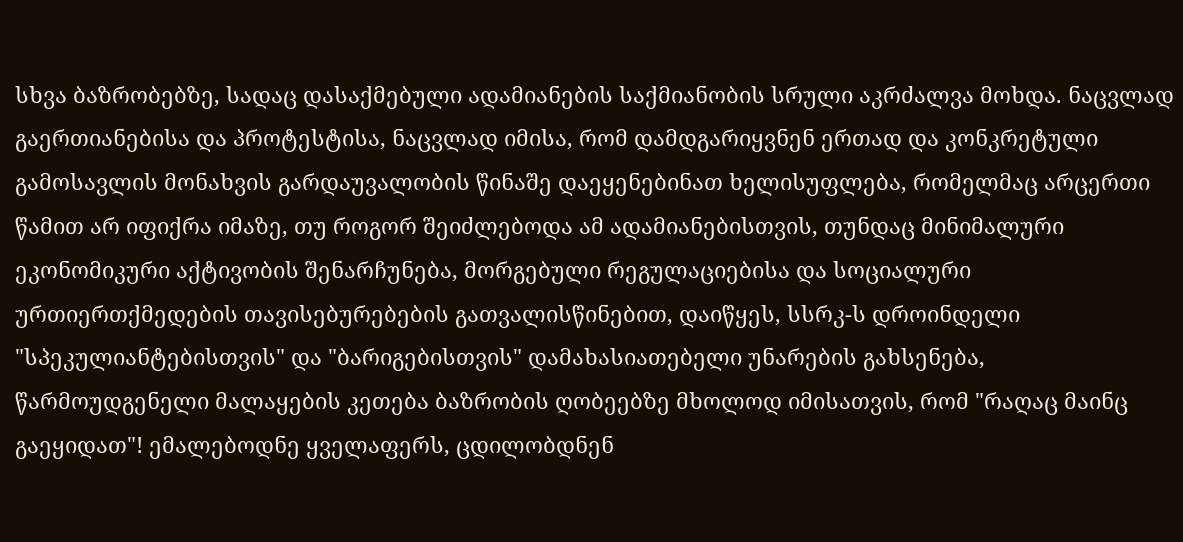სხვა ბაზრობებზე, სადაც დასაქმებული ადამიანების საქმიანობის სრული აკრძალვა მოხდა. ნაცვლად გაერთიანებისა და პროტესტისა, ნაცვლად იმისა, რომ დამდგარიყვნენ ერთად და კონკრეტული გამოსავლის მონახვის გარდაუვალობის წინაშე დაეყენებინათ ხელისუფლება, რომელმაც არცერთი წამით არ იფიქრა იმაზე, თუ როგორ შეიძლებოდა ამ ადამიანებისთვის, თუნდაც მინიმალური ეკონომიკური აქტივობის შენარჩუნება, მორგებული რეგულაციებისა და სოციალური ურთიერთქმედების თავისებურებების გათვალისწინებით, დაიწყეს, სსრკ-ს დროინდელი "სპეკულიანტებისთვის" და "ბარიგებისთვის" დამახასიათებელი უნარების გახსენება, წარმოუდგენელი მალაყების კეთება ბაზრობის ღობეებზე მხოლოდ იმისათვის, რომ "რაღაც მაინც გაეყიდათ"! ემალებოდნე ყველაფერს, ცდილობდნენ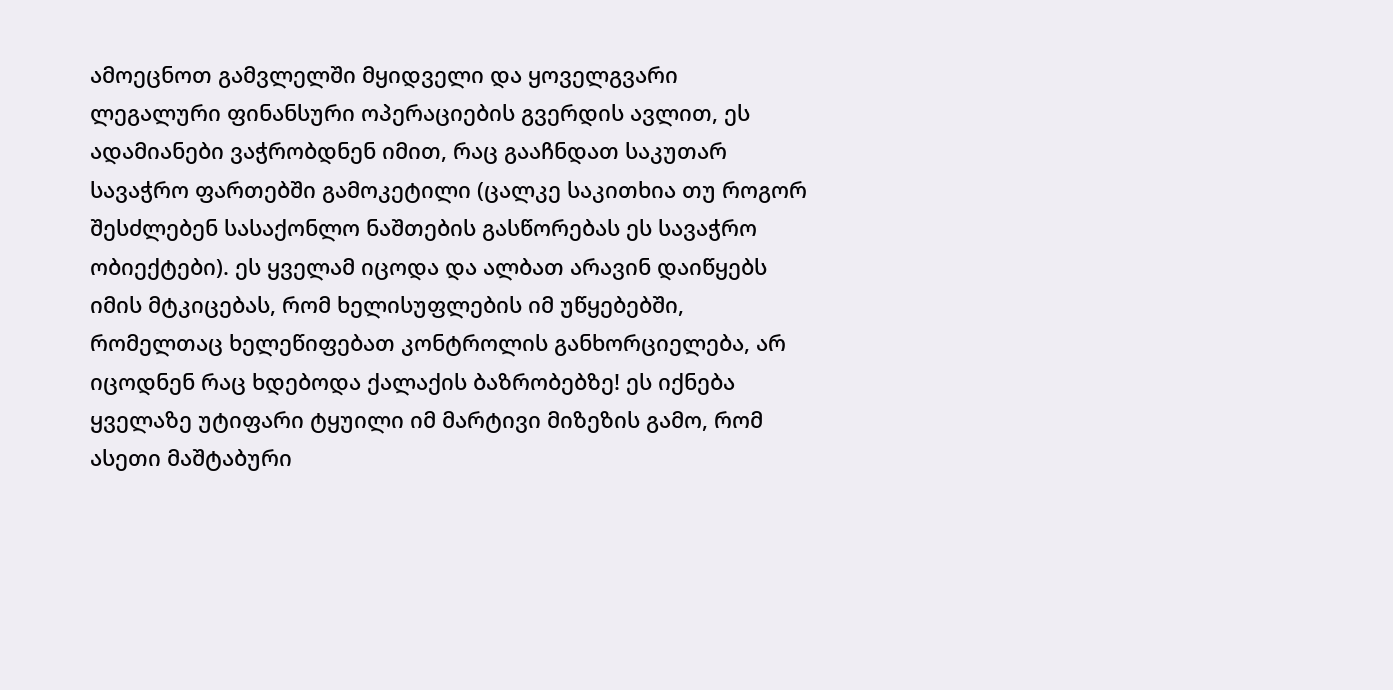ამოეცნოთ გამვლელში მყიდველი და ყოველგვარი ლეგალური ფინანსური ოპერაციების გვერდის ავლით, ეს ადამიანები ვაჭრობდნენ იმით, რაც გააჩნდათ საკუთარ სავაჭრო ფართებში გამოკეტილი (ცალკე საკითხია თუ როგორ შესძლებენ სასაქონლო ნაშთების გასწორებას ეს სავაჭრო ობიექტები). ეს ყველამ იცოდა და ალბათ არავინ დაიწყებს იმის მტკიცებას, რომ ხელისუფლების იმ უწყებებში, რომელთაც ხელეწიფებათ კონტროლის განხორციელება, არ იცოდნენ რაც ხდებოდა ქალაქის ბაზრობებზე! ეს იქნება ყველაზე უტიფარი ტყუილი იმ მარტივი მიზეზის გამო, რომ ასეთი მაშტაბური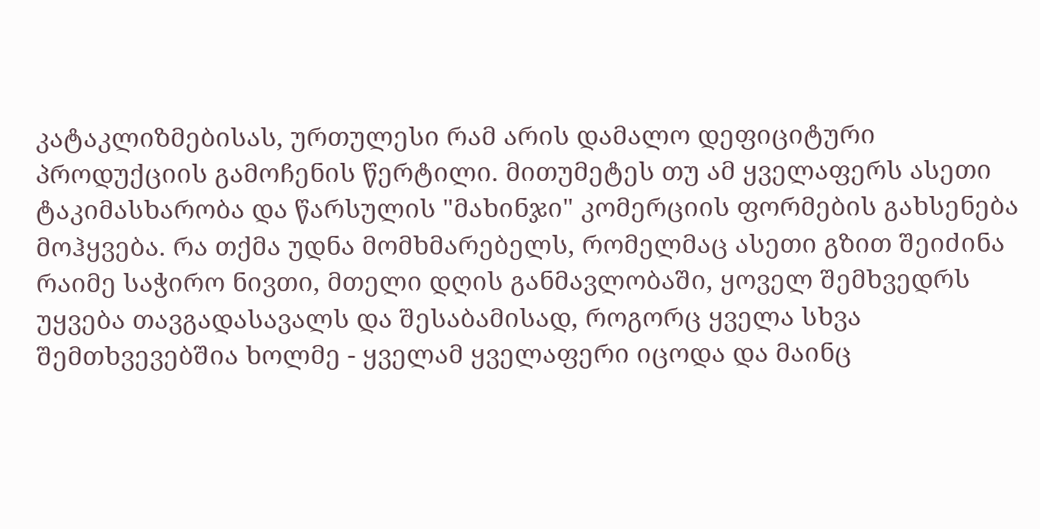კატაკლიზმებისას, ურთულესი რამ არის დამალო დეფიციტური პროდუქციის გამოჩენის წერტილი. მითუმეტეს თუ ამ ყველაფერს ასეთი ტაკიმასხარობა და წარსულის "მახინჯი" კომერციის ფორმების გახსენება მოჰყვება. რა თქმა უდნა მომხმარებელს, რომელმაც ასეთი გზით შეიძინა რაიმე საჭირო ნივთი, მთელი დღის განმავლობაში, ყოველ შემხვედრს უყვება თავგადასავალს და შესაბამისად, როგორც ყველა სხვა შემთხვევებშია ხოლმე - ყველამ ყველაფერი იცოდა და მაინც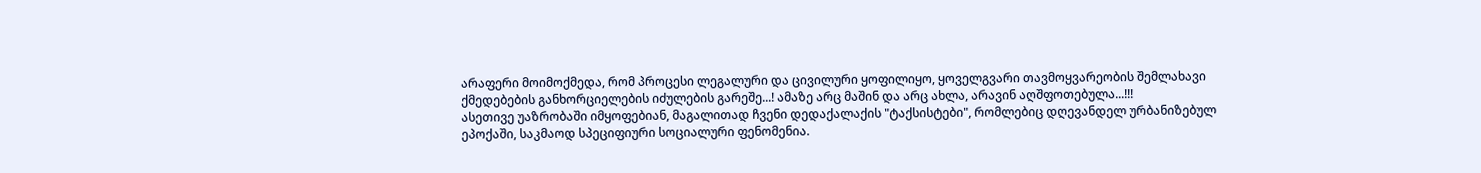არაფერი მოიმოქმედა, რომ პროცესი ლეგალური და ცივილური ყოფილიყო, ყოველგვარი თავმოყვარეობის შემლახავი ქმედებების განხორციელების იძულების გარეშე...! ამაზე არც მაშინ და არც ახლა, არავინ აღშფოთებულა...!!!
ასეთივე უაზრობაში იმყოფებიან, მაგალითად ჩვენი დედაქალაქის "ტაქსისტები", რომლებიც დღევანდელ ურბანიზებულ ეპოქაში, საკმაოდ სპეციფიური სოციალური ფენომენია.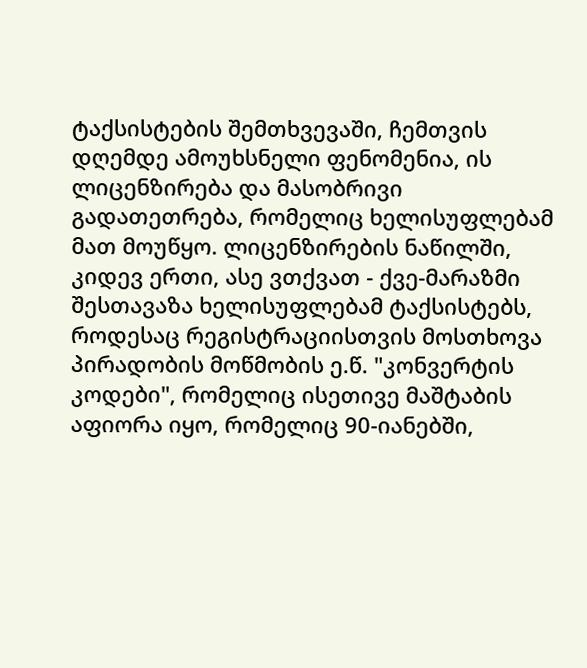ტაქსისტების შემთხვევაში, ჩემთვის დღემდე ამოუხსნელი ფენომენია, ის ლიცენზირება და მასობრივი გადათეთრება, რომელიც ხელისუფლებამ მათ მოუწყო. ლიცენზირების ნაწილში, კიდევ ერთი, ასე ვთქვათ - ქვე-მარაზმი შესთავაზა ხელისუფლებამ ტაქსისტებს, როდესაც რეგისტრაციისთვის მოსთხოვა პირადობის მოწმობის ე.წ. "კონვერტის კოდები", რომელიც ისეთივე მაშტაბის აფიორა იყო, რომელიც 90-იანებში,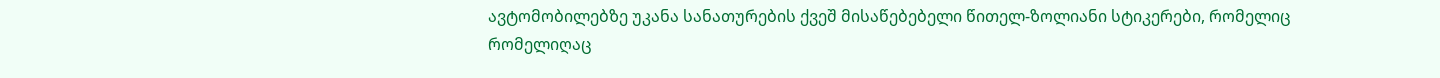ავტომობილებზე უკანა სანათურების ქვეშ მისაწებებელი წითელ-ზოლიანი სტიკერები, რომელიც რომელიღაც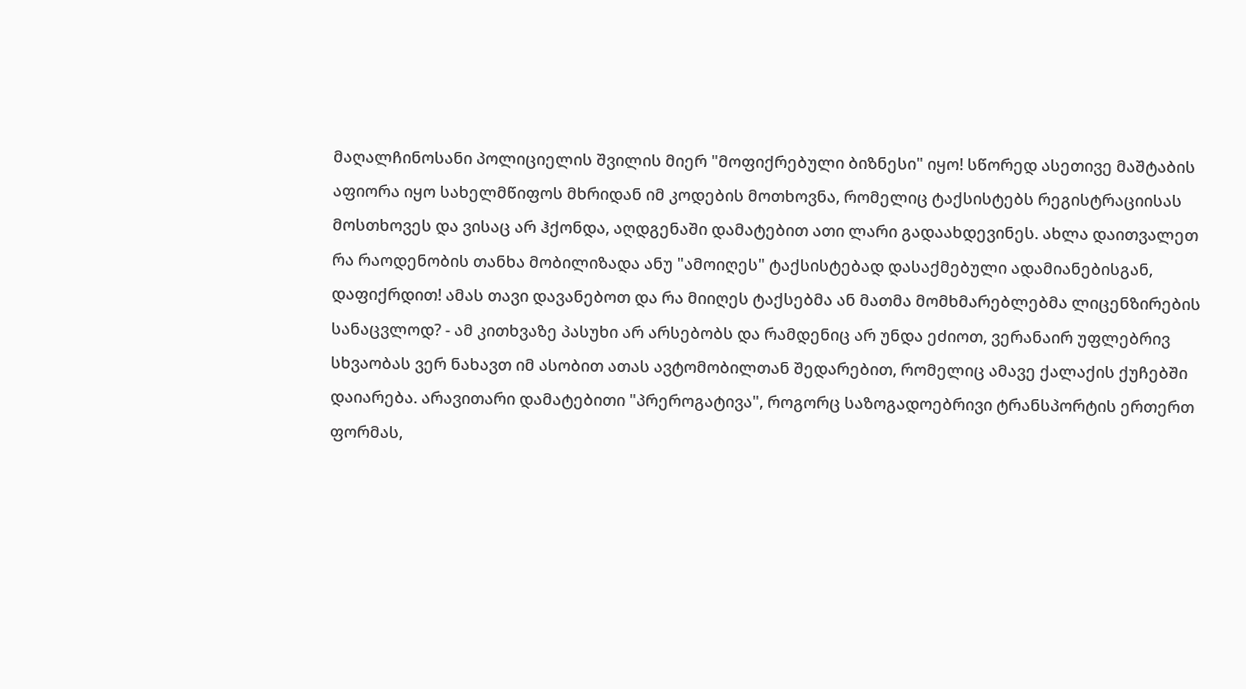მაღალჩინოსანი პოლიციელის შვილის მიერ "მოფიქრებული ბიზნესი" იყო! სწორედ ასეთივე მაშტაბის აფიორა იყო სახელმწიფოს მხრიდან იმ კოდების მოთხოვნა, რომელიც ტაქსისტებს რეგისტრაციისას მოსთხოვეს და ვისაც არ ჰქონდა, აღდგენაში დამატებით ათი ლარი გადაახდევინეს. ახლა დაითვალეთ რა რაოდენობის თანხა მობილიზადა ანუ "ამოიღეს" ტაქსისტებად დასაქმებული ადამიანებისგან, დაფიქრდით! ამას თავი დავანებოთ და რა მიიღეს ტაქსებმა ან მათმა მომხმარებლებმა ლიცენზირების სანაცვლოდ? - ამ კითხვაზე პასუხი არ არსებობს და რამდენიც არ უნდა ეძიოთ, ვერანაირ უფლებრივ სხვაობას ვერ ნახავთ იმ ასობით ათას ავტომობილთან შედარებით, რომელიც ამავე ქალაქის ქუჩებში დაიარება. არავითარი დამატებითი "პრეროგატივა", როგორც საზოგადოებრივი ტრანსპორტის ერთერთ ფორმას,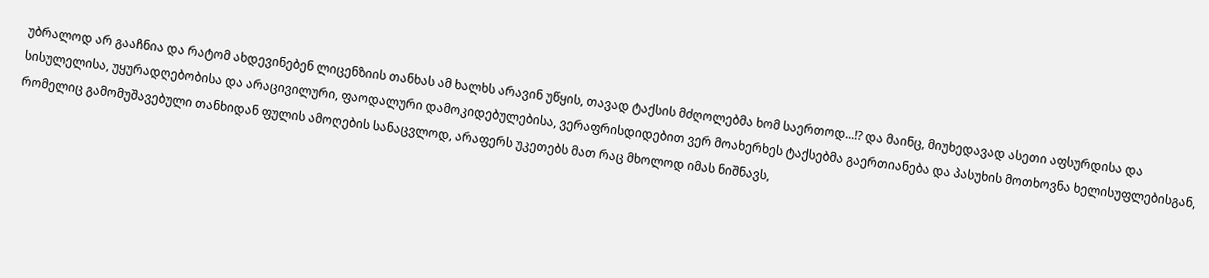უბრალოდ არ გააჩნია და რატომ ახდევინებენ ლიცენზიის თანხას ამ ხალხს არავინ უწყის, თავად ტაქსის მძღოლებმა ხომ საერთოდ...!? და მაინც, მიუხედავად ასეთი აფსურდისა და სისულელისა, უყურადღებობისა და არაცივილური, ფაოდალური დამოკიდებულებისა, ვერაფრისდიდებით ვერ მოახერხეს ტაქსებმა გაერთიანება და პასუხის მოთხოვნა ხელისუფლებისგან, რომელიც გამომუშავებული თანხიდან ფულის ამოღების სანაცვლოდ, არაფერს უკეთებს მათ რაც მხოლოდ იმას ნიშნავს,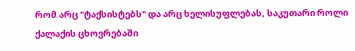რომ არც "ტაქსისტებს" და არც ხელისუფლებას, საკუთარი როლი ქალაქის ცხოვრებაში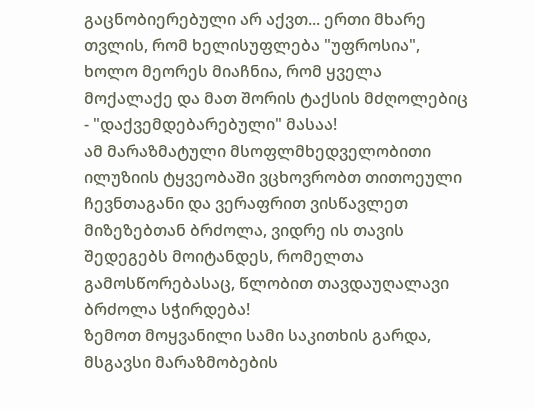გაცნობიერებული არ აქვთ... ერთი მხარე თვლის, რომ ხელისუფლება "უფროსია", ხოლო მეორეს მიაჩნია, რომ ყველა მოქალაქე და მათ შორის ტაქსის მძღოლებიც - "დაქვემდებარებული" მასაა!
ამ მარაზმატული მსოფლმხედველობითი ილუზიის ტყვეობაში ვცხოვრობთ თითოეული ჩევნთაგანი და ვერაფრით ვისწავლეთ მიზეზებთან ბრძოლა, ვიდრე ის თავის შედეგებს მოიტანდეს, რომელთა გამოსწორებასაც, წლობით თავდაუღალავი ბრძოლა სჭირდება!
ზემოთ მოყვანილი სამი საკითხის გარდა, მსგავსი მარაზმობების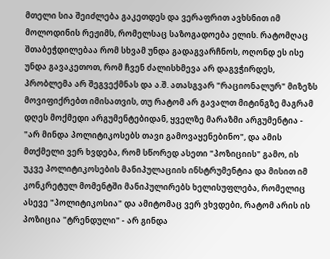მთელი სია შეიძლება გაკეთდეს და ვერაფრით ავხსნით იმ მოლოდინის რეჟიმს, რომელსაც საზოგადოება ელის. რატომღაც შთაბეჭდილებაა რომ სხვამ უნდა გადაგვარჩნოს, ოღონდ ეს ისე უნდა გავაკეთოთ, რომ ჩვენ ძალისხმევა არ დაგვჭირდეს, პრობლემა არ შეგვექმნას და ა.შ. ათასგვარ "რაციონალურ" მიზეზს მოვიფიქრებთ იმისათვის, თუ რატომ არ გავალთ მიტინგზე მაგრამ დღეს მოქმედი არგუმენტებიდან, ყველზე მარაზმი არგუმენტია - "არ მინდა პოლიტიკოსებს თავი გამოვაყენებინო", და ამის მთქმელი ვერ ხვდება, რომ სწორედ ასეთი "პოზიციის" გამო, ის უკვე პოლიტიკოსების მანიპულაციის ინსტრუმენტია და მისით იმ კონკრეტულ მომენტში მანიპულირებს ხელისუფლება, რომელიც ასევე "პოლიტიკოსია" და ამიტომაც ვერ ვხვდები, რატომ არის ის პოზიცია "ტრენდული" - არ გინდა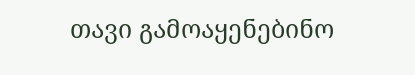თავი გამოაყენებინო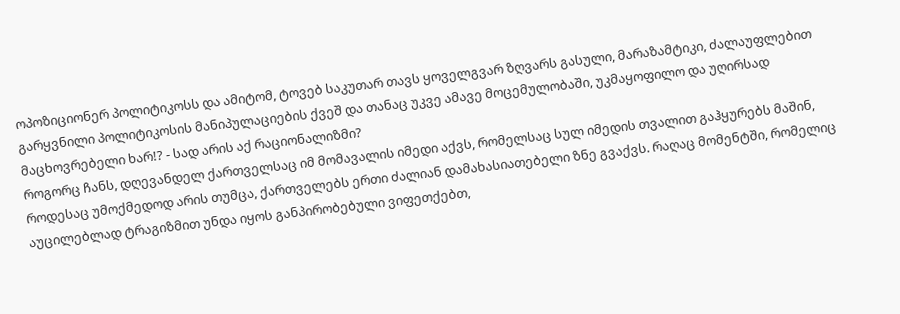ოპოზიციონერ პოლიტიკოსს და ამიტომ, ტოვებ საკუთარ თავს ყოველგვარ ზღვარს გასული, მარაზამტიკი, ძალაუფლებით გარყვნილი პოლიტიკოსის მანიპულაციების ქვეშ და თანაც უკვე ამავე მოცემულობაში, უკმაყოფილო და უღირსად მაცხოვრებელი ხარ!? - სად არის აქ რაციონალიზმი?
როგორც ჩანს, დღევანდელ ქართველსაც იმ მომავალის იმედი აქვს, რომელსაც სულ იმედის თვალით გაჰყურებს მაშინ, როდესაც უმოქმედოდ არის თუმცა, ქართველებს ერთი ძალიან დამახასიათებელი ზნე გვაქვს. რაღაც მომენტში, რომელიც აუცილებლად ტრაგიზმით უნდა იყოს განპირობებული ვიფეთქებთ,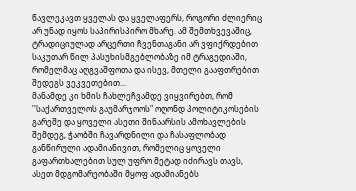წავლეკავთ ყველას და ყველაფერს, როგორი ძლიერიც არ უნად იყოს საპირისპირო მხარე. ამ შემთხვევაშიც, ტრადიციულად არცერთი ჩვენთაგანი არ ვფიქრდებით საკუთარ წილ პასუხისმგებლობაზე იმ ტრაგედიაში, რომელმაც აღგვაშფოთა და ისევ, მთელი გააფთრებით შედეგს ვეკვეთებით...
მანამდე კი ხმის ჩახლეჩვამდე ვიყვირებთ, რომ ''საქართველოს გაუმარჯოოს" ოღონდ პოლიტიკოსების გარეშე და ყოველი ასეთი შინაარსის ამოხავლების შემდეგ, ჭაობში ჩავარდნილი და ჩასაფლობად განწირული ადამიანივით, რომელიც ყოველი გაფართხალებით სულ უფრო მეტად იძირავს თავს, ასეთ მდგომარეობაში მყოფ ადამიანებს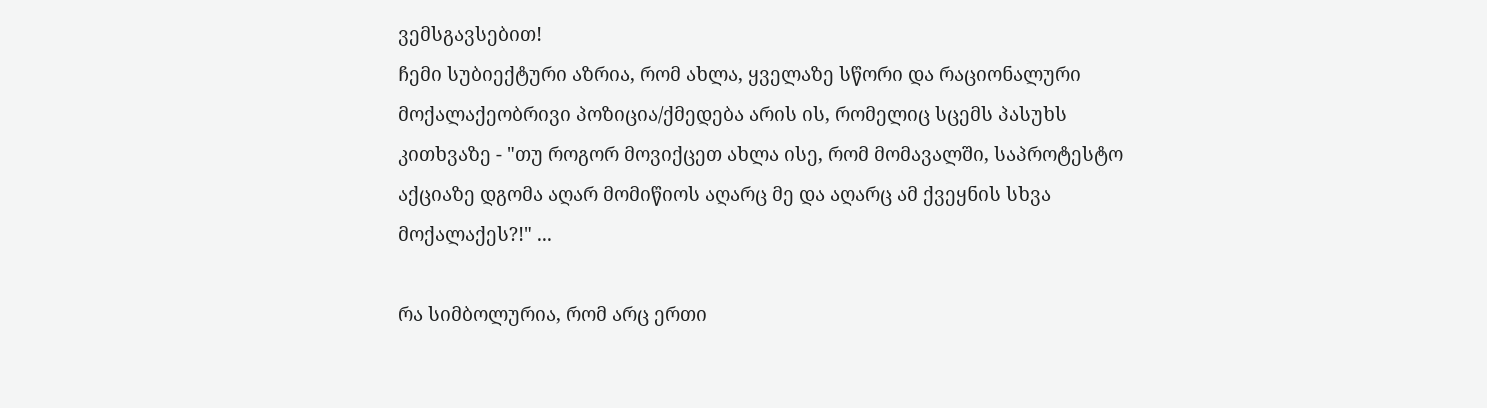ვემსგავსებით!
ჩემი სუბიექტური აზრია, რომ ახლა, ყველაზე სწორი და რაციონალური მოქალაქეობრივი პოზიცია/ქმედება არის ის, რომელიც სცემს პასუხს კითხვაზე - "თუ როგორ მოვიქცეთ ახლა ისე, რომ მომავალში, საპროტესტო აქციაზე დგომა აღარ მომიწიოს აღარც მე და აღარც ამ ქვეყნის სხვა მოქალაქეს?!" ...

რა სიმბოლურია, რომ არც ერთი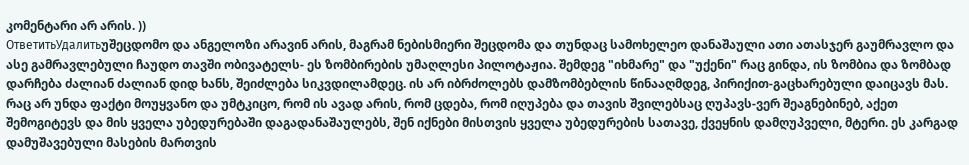კომენტარი არ არის. ))
ОтветитьУдалитьუშეცდომო და ანგელოზი არავინ არის, მაგრამ ნებისმიერი შეცდომა და თუნდაც სამოხელეო დანაშაული ათი ათასჯერ გაუმრავლო და ასე გამრავლებული ჩაუდო თავში ობივატელს- ეს ზომბირების უმაღლესი პილოტაჟია. შემდეგ "იხმარე" და "უქენი" რაც გინდა, ის ზომბია და ზომბად დარჩება ძალიან ძალიან დიდ ხანს, შეიძლება სიკვდილამდეც. ის არ იბრძოლებს დამზომბებლის წინააღმდეგ, პირიქით-გაცხარებული დაიცავს მას. რაც არ უნდა ფაქტი მოუყვანო და უმტკიცო, რომ ის ავად არის, რომ ცდება, რომ იღუპება და თავის შვილებსაც ღუპავს-ვერ შეაგნებინებ, აქეთ შემოგიტევს და მის ყველა უბედურებაში დაგადანაშაულებს, შენ იქნები მისთვის ყველა უბედურების სათავე, ქვეყნის დამღუპველი, მტერი. ეს კარგად დამუშავებული მასების მართვის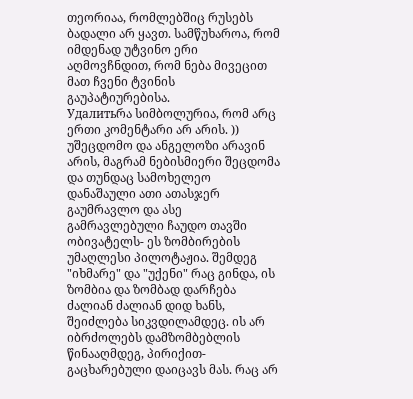თეორიაა, რომლებშიც რუსებს ბადალი არ ყავთ. სამწუხაროა, რომ იმდენად უტვინო ერი აღმოვჩნდით, რომ ნება მივეცით მათ ჩვენი ტვინის
გაუპატიურებისა.
Удалитьრა სიმბოლურია, რომ არც ერთი კომენტარი არ არის. ))
უშეცდომო და ანგელოზი არავინ არის, მაგრამ ნებისმიერი შეცდომა და თუნდაც სამოხელეო დანაშაული ათი ათასჯერ გაუმრავლო და ასე გამრავლებული ჩაუდო თავში ობივატელს- ეს ზომბირების უმაღლესი პილოტაჟია. შემდეგ "იხმარე" და "უქენი" რაც გინდა, ის ზომბია და ზომბად დარჩება ძალიან ძალიან დიდ ხანს, შეიძლება სიკვდილამდეც. ის არ იბრძოლებს დამზომბებლის წინააღმდეგ, პირიქით-გაცხარებული დაიცავს მას. რაც არ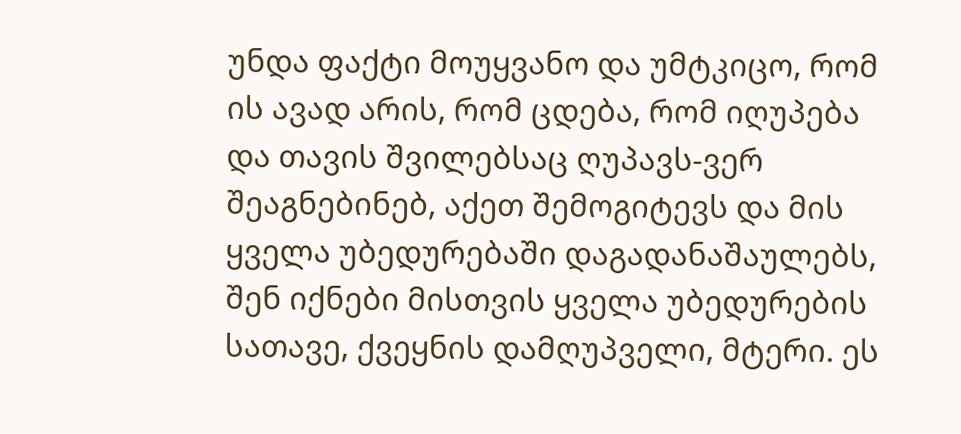უნდა ფაქტი მოუყვანო და უმტკიცო, რომ ის ავად არის, რომ ცდება, რომ იღუპება და თავის შვილებსაც ღუპავს-ვერ შეაგნებინებ, აქეთ შემოგიტევს და მის ყველა უბედურებაში დაგადანაშაულებს, შენ იქნები მისთვის ყველა უბედურების სათავე, ქვეყნის დამღუპველი, მტერი. ეს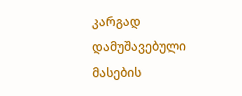კარგად დამუშავებული მასების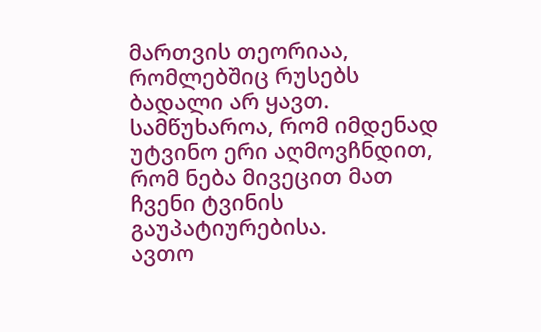მართვის თეორიაა, რომლებშიც რუსებს ბადალი არ ყავთ. სამწუხაროა, რომ იმდენად უტვინო ერი აღმოვჩნდით, რომ ნება მივეცით მათ ჩვენი ტვინის
გაუპატიურებისა.
ავთო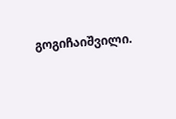გოგიჩაიშვილი.